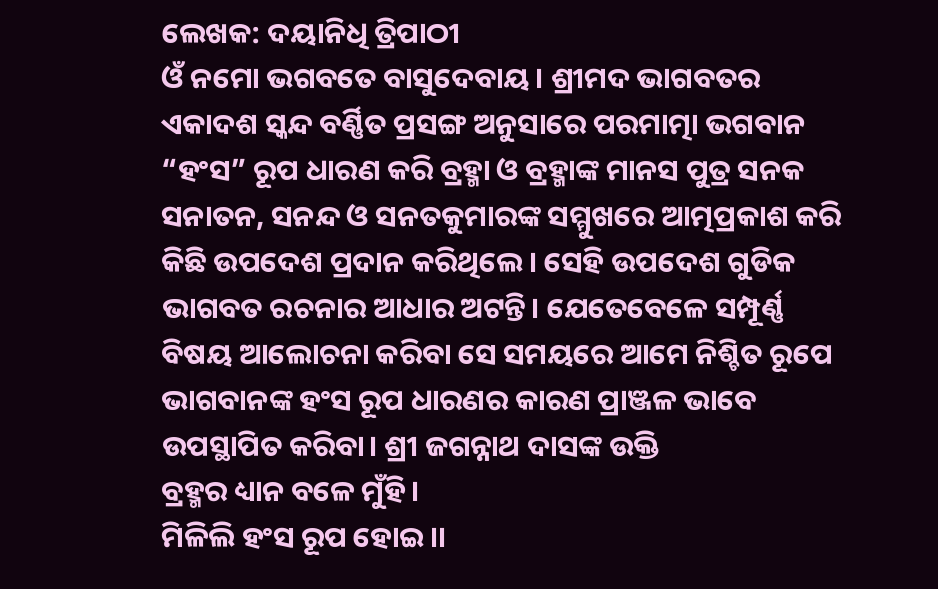ଲେଖକ: ଦୟାନିଧି ତ୍ରିପାଠୀ
ଓଁ ନମୋ ଭଗବତେ ବାସୁଦେବାୟ। ଶ୍ରୀମଦ ଭାଗବତର ଏକାଦଶ ସ୍କନ୍ଦ ବର୍ଣ୍ଣିତ ପ୍ରସଙ୍ଗ ଅନୁସାରେ ପରମାତ୍ମା ଭଗବାନ “ହଂସ” ରୂପ ଧାରଣ କରି ବ୍ରହ୍ମା ଓ ବ୍ରହ୍ମାଙ୍କ ମାନସ ପୁତ୍ର ସନକ ସନାତନ, ସନନ୍ଦ ଓ ସନତକୁମାରଙ୍କ ସମ୍ମୁଖରେ ଆତ୍ମପ୍ରକାଶ କରି କିଛି ଉପଦେଶ ପ୍ରଦାନ କରିଥିଲେ। ସେହି ଉପଦେଶ ଗୁଡିକ ଭାଗବତ ରଚନାର ଆଧାର ଅଟନ୍ତି। ଯେତେବେଳେ ସମ୍ପୂର୍ଣ୍ଣ ବିଷୟ ଆଲୋଚନା କରିବା ସେ ସମୟରେ ଆମେ ନିଶ୍ଚିତ ରୂପେ ଭାଗବାନଙ୍କ ହଂସ ରୂପ ଧାରଣର କାରଣ ପ୍ରାଞ୍ଜଳ ଭାବେ ଉପସ୍ଥାପିତ କରିବା। ଶ୍ରୀ ଜଗନ୍ନାଥ ଦାସଙ୍କ ଉକ୍ତି
ବ୍ରହ୍ମର ଧ୍ୟାନ ବଳେ ମୁଁହି।
ମିଳିଲି ହଂସ ରୂପ ହୋଇ।।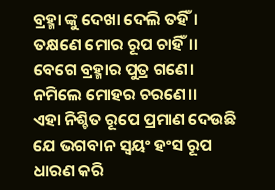ବ୍ରହ୍ମା ଙ୍କୁ ଦେଖା ଦେଲି ତହିଁ।
ତକ୍ଷଣେ ମୋର ରୂପ ଚାହିଁ।।
ବେଗେ ବ୍ରହ୍ମାର ପୁତ୍ର ଗଣେ।
ନମିଲେ ମୋହର ଚରଣେ।।
ଏହା ନିଶ୍ଚିତ ରୂପେ ପ୍ରମାଣ ଦେଉଛି ଯେ ଭଗବାନ ସ୍ୱୟଂ ହଂସ ରୂପ ଧାରଣ କରି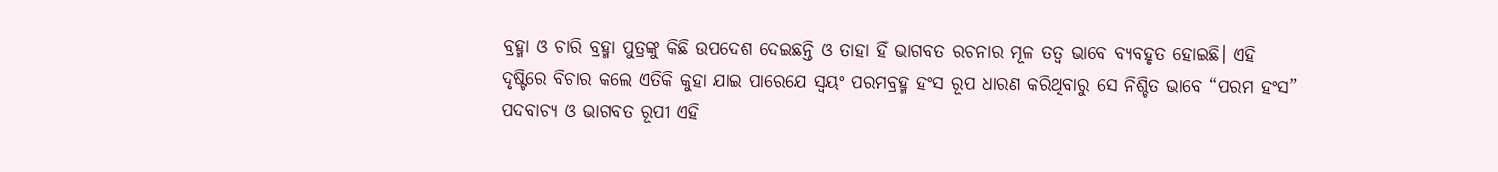ବ୍ରହ୍ମା ଓ ଚାରି ବ୍ରହ୍ମା ପୁତ୍ରଙ୍କୁ କିଛି ଉପଦେଶ ଦେଇଛନ୍ତି ଓ ତାହା ହିଁ ଭାଗବତ ରଚନାର ମୂଳ ତତ୍ୱ ଭାବେ ବ୍ୟବହୃତ ହୋଇଛି। ଏହି ଦୃଷ୍ଟିରେ ବିଚାର କଲେ ଏତିକି କୁହା ଯାଇ ପାରେଯେ ସ୍ୱୟଂ ପରମବ୍ରହ୍ମ ହଂସ ରୂପ ଧାରଣ କରିଥିବାରୁ ସେ ନିଶ୍ଚିତ ଭାବେ “ପରମ ହଂସ” ପଦବାଚ୍ୟ ଓ ଭାଗବତ ରୂପୀ ଏହି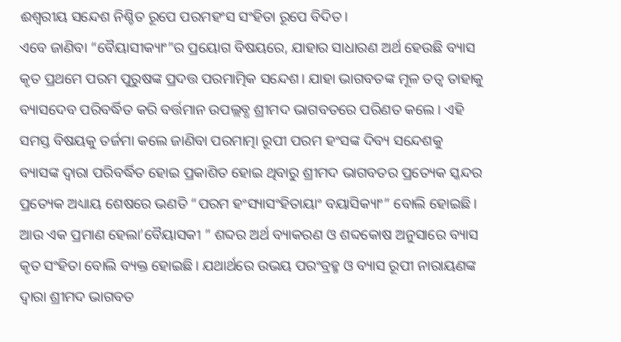ଈଶ୍ୱରୀୟ ସନ୍ଦେଶ ନିଶ୍ଚିତ ରୂପେ ପରମହଂସ ସଂହିତା ରୂପେ ବିଦିତ।
ଏବେ ଜାଣିବା “ବୈୟାସୀକ୍ୟାଂ”ର ପ୍ରୟୋଗ ବିଷୟରେ, ଯାହାର ସାଧାରଣ ଅର୍ଥ ହେଉଛି ବ୍ୟାସ କୃତ ପ୍ରଥମେ ପରମ ପୁରୁଷଙ୍କ ପ୍ରଦତ୍ତ ପରମାତ୍ମିକ ସନ୍ଦେଶ। ଯାହା ଭାଗବତଙ୍କ ମୂଳ ତତ୍ୱ ତାହାକୁ ବ୍ୟାସଦେବ ପରିବର୍ଦ୍ଧିତ କରି ବର୍ତ୍ତମାନ ଉପଲ୍ଲବ୍ଧ ଶ୍ରୀମଦ ଭାଗବତରେ ପରିଣତ କଲେ। ଏହି ସମସ୍ତ ବିଷୟକୁ ତର୍ଜମା କଲେ ଜାଣିବା ପରମାତ୍ମା ରୂପୀ ପରମ ହଂସଙ୍କ ଦିବ୍ୟ ସନ୍ଦେଶକୁ ବ୍ୟାସଙ୍କ ଦ୍ୱାରା ପରିବର୍ଦ୍ଧିତ ହୋଇ ପ୍ରକାଶିତ ହୋଇ ଥିବାରୁ ଶ୍ରୀମଦ ଭାଗବତର ପ୍ରତ୍ୟେକ ସ୍କନ୍ଦର ପ୍ରତ୍ୟେକ ଅଧ୍ୟାୟ ଶେଷରେ ଭଣତି “ପରମ ହଂସ୍ୟାସଂହିତାୟାଂ ବୟାସିକ୍ୟାଂ” ବୋଲି ହୋଇଛି।
ଆଉ ଏକ ପ୍ରମାଣ ହେଲା’ବୈୟାସକୀ ” ଶବ୍ଦର ଅର୍ଥ ବ୍ୟାକରଣ ଓ ଶବ୍ଦକୋଷ ଅନୁସାରେ ବ୍ୟାସ କୃତ ସଂହିତା ବୋଲି ବ୍ୟକ୍ତ ହୋଇଛି। ଯଥାର୍ଥରେ ଉଭୟ ପରଂବ୍ରହ୍ମ ଓ ବ୍ୟାସ ରୂପୀ ନାରାୟଣଙ୍କ ଦ୍ୱାରା ଶ୍ରୀମଦ ଭାଗବତ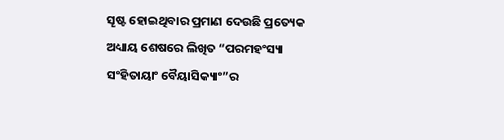ସୄଷ୍ଟ ହୋଇଥିବାର ପ୍ରମାଣ ଦେଉଛି ପ୍ରତ୍ୟେକ ଅଧ୍ୟାୟ ଶେଷରେ ଲିଖିତ “ପରମହଂସ୍ୟା ସଂହିତାୟାଂ ବୈୟାସିକ୍ୟାଂ”ର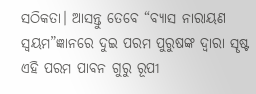ସଠିକତା। ଆସନ୍ତୁ ତେବେ “ବ୍ୟାସ ନାରାୟଣ ସ୍ୱୟମ”ଜ୍ଞାନରେ ଦୁଇ ପରମ ପୁରୁଷଙ୍କ ଦ୍ୱାରା ସୄଷ୍ଟ ଏହି ପରମ ପାବନ ଗୁରୁ ରୂପୀ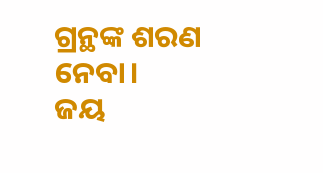ଗ୍ରନ୍ଥଙ୍କ ଶରଣ ନେବା।
ଜୟ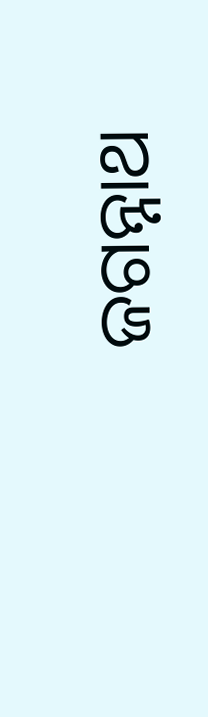ଜଗନ୍ନାଥ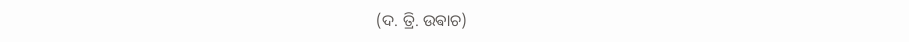(ଦ. ତ୍ରି. ଉଵାଚ)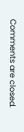Comments are closed.